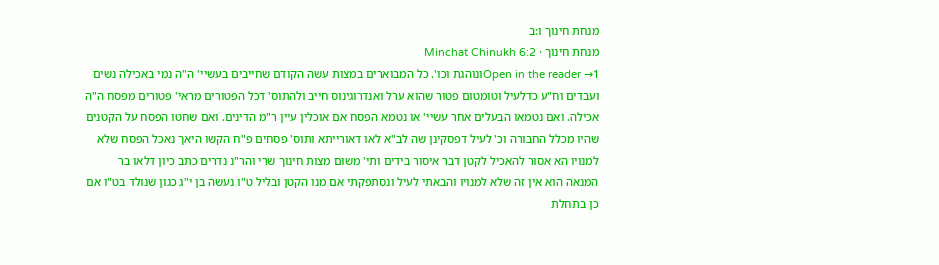מנחת חינוך ו:ב
מנחת חינוך · Minchat Chinukh 6:2
Open in the reader →1ונוהגת וכו'. כל המבוארים במצות עשה הקודם שחייבים בעשיי' ה"ה נמי באכילה נשים ועבדים וח"ע כדלעיל וטומטום פטור שהוא ערל ואנדרוגינוס חייב ולהתוס' דכל הפטורים מראי' פטורים מפסח ה"ה אכילה. ואם נטמאו הבעלים אחר עשיי' או נטמא הפסח אם אוכלין עיין ר"מ הדינים. ואם שחטו הפסח על הקטנים שהיו מכלל החבורה וכ' לעיל דפסקינן שה לב"א לאו דאורייתא ותוס' פסחים פ"ח הקשו היאך נאכל הפסח שלא למנויו הא אסור להאכיל לקטן דבר איסור בידים ותי' משום מצות חינוך שרי והר"נ נדרים כתב כיון דלאו בר המנאה הוא אין זה שלא למנויו והבאתי לעיל ונסתפקתי אם מנו הקטן ובליל ט"ו נעשה בן י"ג כגון שנולד בט"ו אם כן בתחלת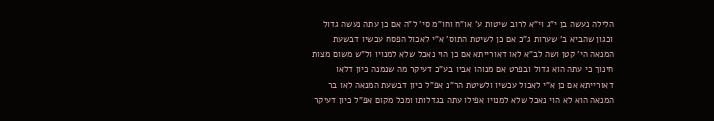הלילה נעשה בן י"ג וי"א לרוב שיטות ע' או"ח וחו"מ סי' ל"ה אם כן עתה נעשה גדול וכגון שהביא ב' שערות ג"כ אם כן לשיטת התוס' א"י לאכול הפסח עכשיו דבשעת המנאה הי' קטן ושה לב"א לאו דאורייתא אם כן הוי נאכל שלא למנויו ול"ש משום מצות חינוך כי עתה הוא גדול ובפרט אם מנוהו אביו בע"כ דעיקר מה שנמנה כיון דלאו דאורייתא אם כן א"י לאכול עכשיו ולשיטת הר"נ אפ"ל כיון דבשעת המנאה לאו בר המנאה הוא לא הוי נאכל שלא למנויו אפילו עתה בגדלותו ומכל מקום אפ"ל כיון דעיקר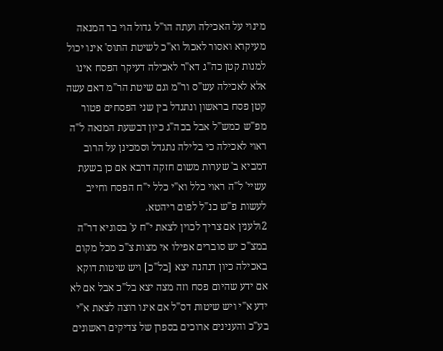מינוי על האכילה ועתה הו"ל גדול הוי בר המנאה מעיקרא ואסור לאכול וא"כ לשיטת התוס' אינו יכול למנות קטן כה"ג דא"ר לאכילה דעיקר הפסח אינו אלא לאכילה עש"ס ור"מ וגם שיטת הר"מ דאם עשה קטן פסח בראשון ונתגדל בין שני הפסחים פטור מפ"ש כמש"ל אבל בכה"ג כיון דבשעת המנאה ל"ה ראוי לאכילה כי בלילה נתגדל וסמכינן על הרוב דמביא ב' שערות משום חזקה דרבא אם כן בשעת עשיי' ל"ה ראוי כלל וא"י כלל י"ח הפסח וחייב לעשות פ"ש כנ"ל לפום ריהטא.
2ולענין אם צריך לכוין לצאת י"ח ע' בסוגיא דר"ה במצ"כ יש סוברים אפילו אי מצות צ"כ מכל מקום באכילה כיון דנהנה יצא [בל"כ] ויש שיטות דוקא אם ידע שהיום פסח וזה מצה יצא בל"כ אבל אם לא ידע א"י ויש שיטות דס"ל אם אינו רוצה לצאת א"י בע"כ והענינים ארוכים בספרן של צדיקים ראשונים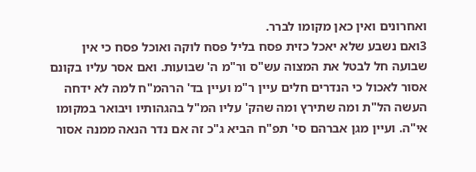ואחרונים ואין כאן מקומו לברר.
3ואם נשבע שלא יאכל כזית פסח בליל פסח לוקה ואוכל פסח כי אין שבועה חל לבטל את המצוה עש"ס ור"מ ה' שבועות. ואם אסר עליו בקונם אסור לאכול כי הנדרים חלים עיין ר"מ ועיין בד' הרהמ"ח למה לא ידחה העשה הל"ת ומה שתירץ ומה שהק' עליו המ"ל בהגהותיו ויבואר במקומו אי"ה. ועיין מגן אברהם סי' תפ"ח הביא ג"כ זה אם נדר הנאה ממנה אסור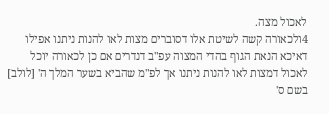לאכול מצה.
4ולכאורה קשה לשיטת אלו דסוברים מצות לאו להנות ניתנו אפילו דאיכא הנאת הגוף בהדי המצוה עפ"ב דנדרים אם כן לכאורה יוכל לאכול דמצות לאו להנות ניתנו אך לפ"מ שהביא בשער המלך ה' [לולב] בשם ס'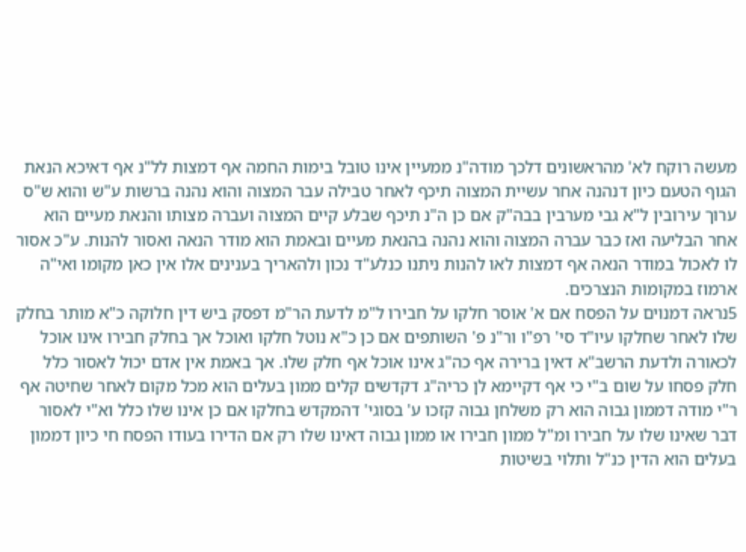מעשה רוקח לא' מהראשונים דלכך מודה"נ ממעיין אינו טובל בימות החמה אף דמצות לל"נ אף דאיכא הנאת הגוף הטעם כיון דנהנה אחר עשיית המצוה תיכף לאחר טבילה עבר המצוה והוא נהנה ברשות ע"ש והוא ש"ס ערוך עירובין ל"א גבי מערבין בבה"ק אם כן ה"נ תיכף שבלע קיים המצוה ועברה מצותו והנאת מעיים הוא אחר הבליעה ואז כבר עברה המצוה והוא נהנה בהנאת מעיים ובאמת הוא מודר הנאה ואסור להנות. ע"כ אסור לו לאכול במודר הנאה אף דמצות לאו להנות ניתנו כנלע"ד נכון ולהאריך בענינים אלו אין כאן מקומו ואי"ה ארמוז במקומות הנצרכים.
5נראה דמנוים על הפסח אם א' אוסר חלקו על חבירו ל"מ לדעת הר"מ דפסק ביש דין חלוקה כ"א מותר בחלק שלו לאחר שחלקו עיו"ד סי' רפ"ו ור"נ פ' השותפים אם כן כ"א נוטל חלקו ואוכל אך בחלק חבירו אינו אוכל לכאורה ולדעת הרשב"א דאין ברירה אף כה"ג אינו אוכל אף חלק שלו. אך באמת אין אדם יכול לאסור כלל חלק פסחו על שום ב"י כי אף דקיימא לן כריה"ג דקדשים קלים ממון בעלים הוא מכל מקום לאחר שחיטה אף ר"י מודה דממון גבוה הוא רק משלחן גבוה קזכו ע' בסוגי' דהמקדש בחלקו אם כן אינו שלו כלל וא"י לאסור דבר שאינו שלו על חבירו ומ"ל ממון חבירו או ממון גבוה דאינו שלו רק אם הדירו בעודו הפסח חי כיון דממון בעלים הוא הדין כנ"ל ותלוי בשיטות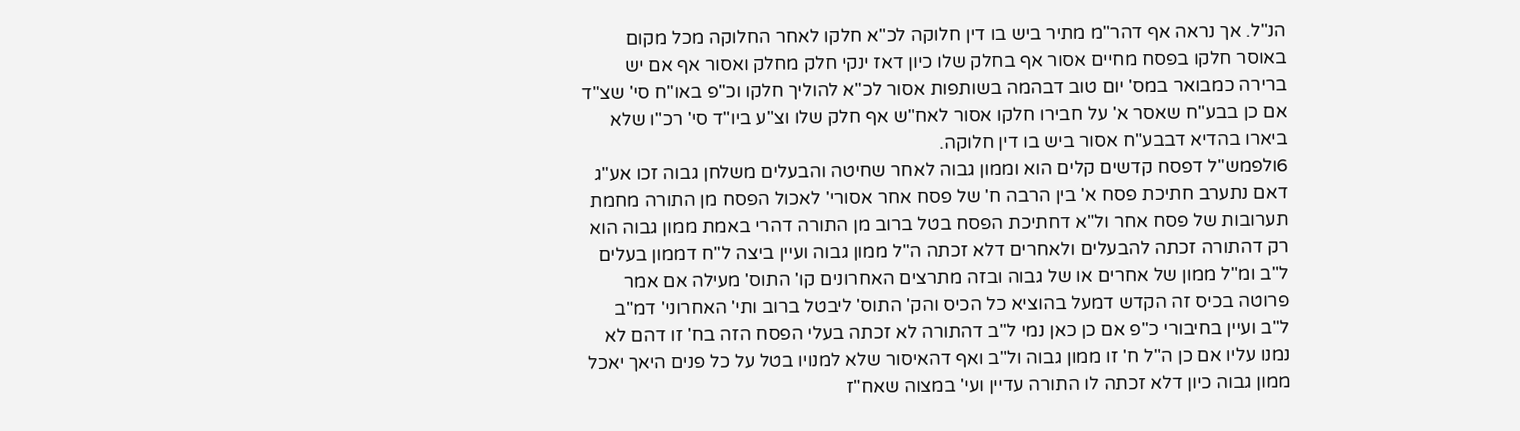הנ"ל. אך נראה אף דהר"מ מתיר ביש בו דין חלוקה לכ"א חלקו לאחר החלוקה מכל מקום באוסר חלקו בפסח מחיים אסור אף בחלק שלו כיון דאז ינקי חלק מחלק ואסור אף אם יש ברירה כמבואר במס' יום טוב דבהמה בשותפות אסור לכ"א להוליך חלקו וכ"פ באו"ח סי' שצ"ד אם כן בבע"ח שאסר א' על חבירו חלקו אסור לאח"ש אף חלק שלו וצ"ע ביו"ד סי' רכ"ו שלא ביארו בהדיא דבבע"ח אסור ביש בו דין חלוקה.
6ולפמש"ל דפסח קדשים קלים הוא וממון גבוה לאחר שחיטה והבעלים משלחן גבוה זכו אע"ג דאם נתערב חתיכת פסח א' בין הרבה ח' של פסח אחר אסורי' לאכול הפסח מן התורה מחמת תערובות של פסח אחר ול"א דחתיכת הפסח בטל ברוב מן התורה דהרי באמת ממון גבוה הוא רק דהתורה זכתה להבעלים ולאחרים דלא זכתה ה"ל ממון גבוה ועיין ביצה ל"ח דממון בעלים ל"ב ומ"ל ממון של אחרים או של גבוה ובזה מתרצים האחרונים קו' התוס' מעילה אם אמר פרוטה בכיס זה הקדש דמעל בהוציא כל הכיס והק' התוס' ליבטל ברוב ותי' האחרוני' דמ"ב ל"ב ועיין בחיבורי כ"פ אם כן כאן נמי ל"ב דהתורה לא זכתה בעלי הפסח הזה בח' זו דהם לא נמנו עליו אם כן ה"ל ח' זו ממון גבוה ול"ב ואף דהאיסור שלא למנויו בטל על כל פנים היאך יאכל ממון גבוה כיון דלא זכתה לו התורה עדיין ועי' במצוה שאח"ז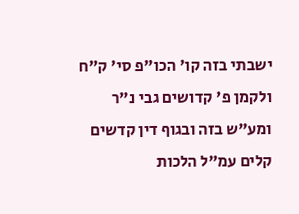ישבתי בזה קו' הכו"פ סי' ק"ח ולקמן פ' קדושים גבי נ"ר ומע"ש בזה ובגוף דין קדשים קלים עמ"ל הלכות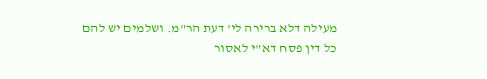מעילה דלא ברירה לי' דעת הר"מ. ושלמים יש להם כל דין פסח דא"י לאסור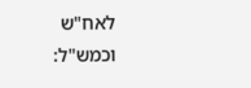לאח"ש וכמש"ל: